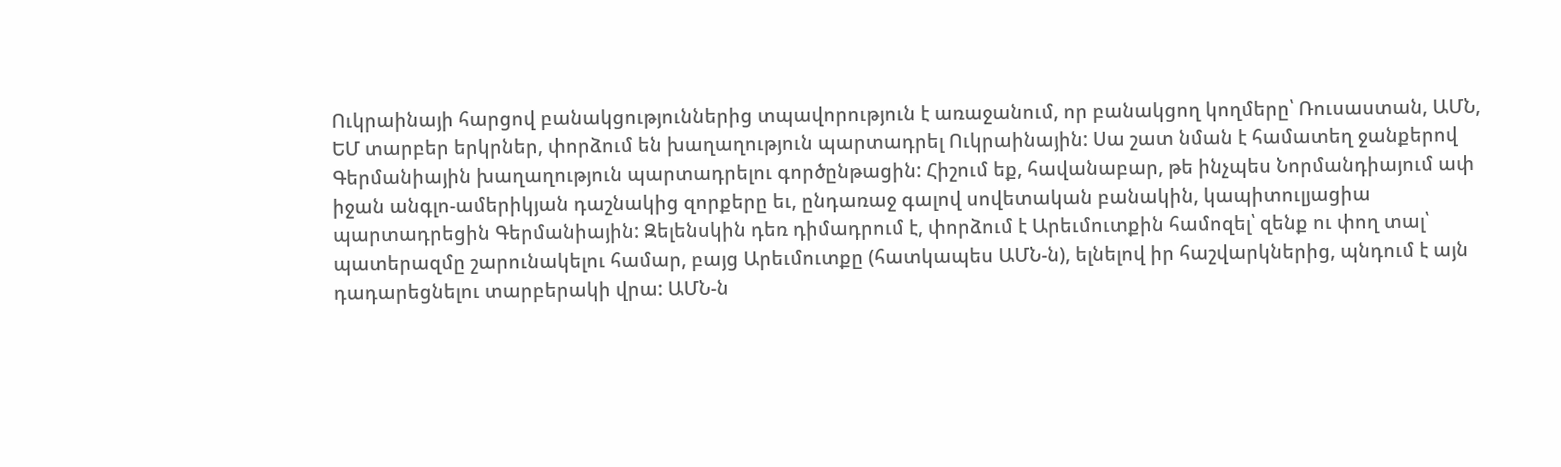Ուկրաինայի հարցով բանակցություններից տպավորություն է առաջանում, որ բանակցող կողմերը՝ Ռուսաստան, ԱՄՆ, ԵՄ տարբեր երկրներ, փորձում են խաղաղություն պարտադրել Ուկրաինային: Սա շատ նման է համատեղ ջանքերով Գերմանիային խաղաղություն պարտադրելու գործընթացին: Հիշում եք, հավանաբար, թե ինչպես Նորմանդիայում ափ իջան անգլո-ամերիկյան դաշնակից զորքերը եւ, ընդառաջ գալով սովետական բանակին, կապիտուլյացիա պարտադրեցին Գերմանիային: Զելենսկին դեռ դիմադրում է, փորձում է Արեւմուտքին համոզել՝ զենք ու փող տալ՝ պատերազմը շարունակելու համար, բայց Արեւմուտքը (հատկապես ԱՄՆ-ն), ելնելով իր հաշվարկներից, պնդում է այն դադարեցնելու տարբերակի վրա: ԱՄՆ-ն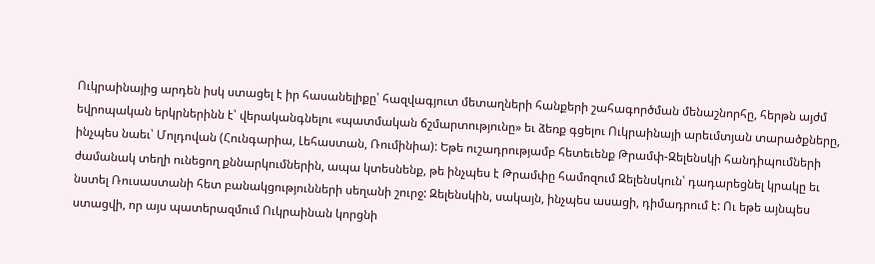Ուկրաինայից արդեն իսկ ստացել է իր հասանելիքը՝ հազվագյուտ մետաղների հանքերի շահագործման մենաշնորհը, հերթն այժմ եվրոպական երկրներինն է՝ վերականգնելու «պատմական ճշմարտությունը» եւ ձեռք գցելու Ուկրաինայի արեւմտյան տարածքները, ինչպես նաեւ՝ Մոլդովան (Հունգարիա, Լեհաստան, Ռումինիա): Եթե ուշադրությամբ հետեւենք Թրամփ-Զելենսկի հանդիպումների ժամանակ տեղի ունեցող քննարկումներին, ապա կտեսնենք, թե ինչպես է Թրամփը համոզում Զելենսկուն՝ դադարեցնել կրակը եւ նստել Ռուսաստանի հետ բանակցությունների սեղանի շուրջ: Զելենսկին, սակայն, ինչպես ասացի, դիմադրում է: Ու եթե այնպես ստացվի, որ այս պատերազմում Ուկրաինան կորցնի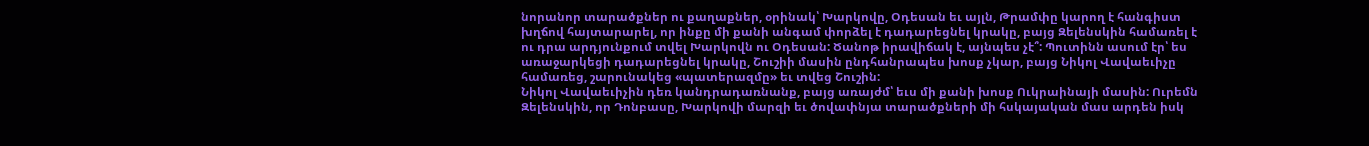նորանոր տարածքներ ու քաղաքներ, օրինակ՝ Խարկովը, Օդեսան եւ այլն, Թրամփը կարող է հանգիստ խղճով հայտարարել, որ ինքը մի քանի անգամ փորձել է դադարեցնել կրակը, բայց Զելենսկին համառել է ու դրա արդյունքում տվել Խարկովն ու Օդեսան: Ծանոթ իրավիճակ է, այնպես չէ՞: Պուտինն ասում էր՝ ես առաջարկեցի դադարեցնել կրակը, Շուշիի մասին ընդհանրապես խոսք չկար, բայց Նիկոլ Վավաեւիչը համառեց, շարունակեց «պատերազմը» եւ տվեց Շուշին:
Նիկոլ Վավաեւիչին դեռ կանդրադառնանք, բայց առայժմ՝ եւս մի քանի խոսք Ուկրաինայի մասին: Ուրեմն Զելենսկին, որ Դոնբասը, Խարկովի մարզի եւ ծովափնյա տարածքների մի հսկայական մաս արդեն իսկ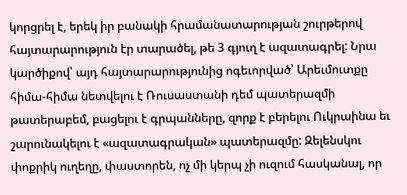կորցրել է, երեկ իր բանակի հրամանատարության շուրթերով հայտարարություն էր տարածել, թե 3 գյուղ է ազատագրել: Նրա կարծիքով՝ այդ հայտարարությունից ոգեւորված՝ Արեւմուտքը հիմա-հիմա նետվելու է Ռուսաստանի դեմ պատերազմի թատերաբեմ, բացելու է գրպանները, զորք է բերելու Ուկրաինա եւ շարունակելու է «ազատագրական» պատերազմը: Զելենսկու փոքրիկ ուղեղը, փաստորեն, ոչ մի կերպ չի ուզում հասկանալ, որ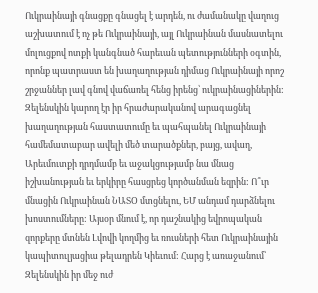Ուկրաինայի գնացքը գնացել է արդեն, ու ժամանակը վաղուց աշխատում է ոչ թե Ուկրաինայի, այլ Ուկրաինան մասնատելու մոլուցքով ոտքի կանգնած հարեւան պետությունների օգտին, որոնք պատրաստ են խաղաղության դիմաց Ուկրաինայի որոշ շրջաններ լավ գնով վաճառել հենց իրենց՝ ուկրաինացիներին: Զելենսկին կարող էր իր հրաժարականով արագացնել խաղաղության հաստատումը եւ պահպանել Ուկրաինայի համեմատաբար ավելի մեծ տարածքներ, բայց, ավաղ, Արեւմուտքի դրդմամբ եւ աջակցությամբ նա մնաց իշխանության եւ երկիրը հասցրեց կործանման եզրին: Ո՞ւր մնացին Ուկրաինան ՆԱՏՕ մտցնելու, ԵՄ անդամ դարձնելու խոստումները: Այսօր մնում է, որ դաշնակից եվրոպական զորքերը մտնեն Լվովի կողմից եւ ռուսների հետ Ուկրաինային կապիտուլյացիա թելադրեն Կիեւում: Հարց է առաջանում՝ Զելենսկին իր մեջ ուժ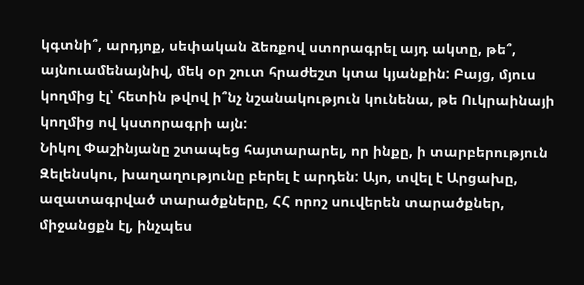կգտնի՞, արդյոք, սեփական ձեռքով ստորագրել այդ ակտը, թե՞, այնուամենայնիվ, մեկ օր շուտ հրաժեշտ կտա կյանքին: Բայց, մյուս կողմից էլ՝ հետին թվով ի՞նչ նշանակություն կունենա, թե Ուկրաինայի կողմից ով կստորագրի այն:
Նիկոլ Փաշինյանը շտապեց հայտարարել, որ ինքը, ի տարբերություն Զելենսկու, խաղաղությունը բերել է արդեն: Այո, տվել է Արցախը, ազատագրված տարածքները, ՀՀ որոշ սուվերեն տարածքներ, միջանցքն էլ, ինչպես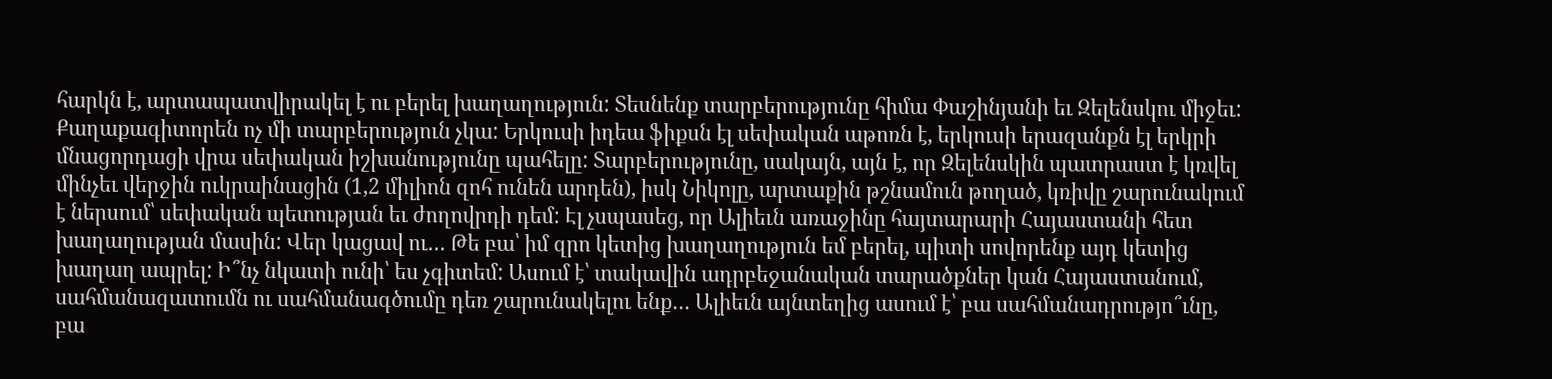հարկն է, արտապատվիրակել է ու բերել խաղաղություն: Տեսնենք տարբերությունը հիմա Փաշինյանի եւ Զելենսկու միջեւ: Քաղաքագիտորեն ոչ մի տարբերություն չկա: Երկուսի իդեա ֆիքսն էլ սեփական աթոռն է, երկուսի երազանքն էլ երկրի մնացորդացի վրա սեփական իշխանությունը պահելը: Տարբերությունը, սակայն, այն է, որ Զելենսկին պատրաստ է կռվել մինչեւ վերջին ուկրաինացին (1,2 միլիոն զոհ ունեն արդեն), իսկ Նիկոլը, արտաքին թշնամուն թողած, կռիվը շարունակում է ներսում՝ սեփական պետության եւ ժողովրդի դեմ: Էլ չսպասեց, որ Ալիեւն առաջինը հայտարարի Հայաստանի հետ խաղաղության մասին: Վեր կացավ ու… Թե բա՝ իմ զրո կետից խաղաղություն եմ բերել, պիտի սովորենք այդ կետից խաղաղ ապրել: Ի՞նչ նկատի ունի՝ ես չգիտեմ: Ասում է՝ տակավին ադրբեջանական տարածքներ կան Հայաստանում, սահմանազատումն ու սահմանագծումը դեռ շարունակելու ենք… Ալիեւն այնտեղից ասում է՝ բա սահմանադրությո՞ւնը, բա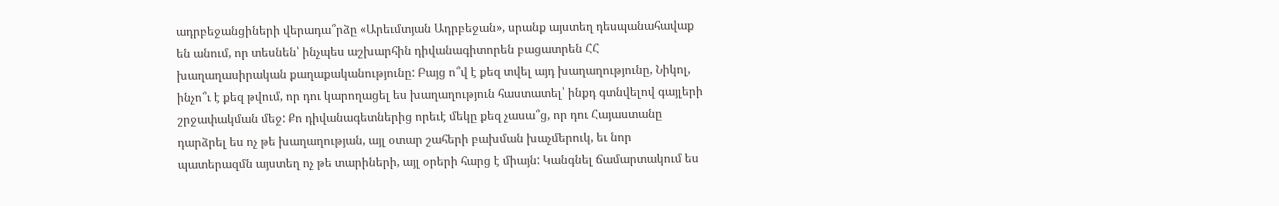ադրբեջանցիների վերադա՞րձը «Արեւմտյան Ադրբեջան», սրանք այստեղ դեսպանահավաք են անում, որ տեսնեն՝ ինչպես աշխարհին դիվանագիտորեն բացատրեն ՀՀ խաղաղասիրական քաղաքականությունը: Բայց ո՞վ է քեզ տվել այդ խաղաղությունը, Նիկոլ, ինչո՞ւ է քեզ թվում, որ դու կարողացել ես խաղաղություն հաստատել՝ ինքդ գտնվելով գայլերի շրջափակման մեջ: Քո դիվանագետներից որեւէ մեկը քեզ չասա՞ց, որ դու Հայաստանը դարձրել ես ոչ թե խաղաղության, այլ օտար շահերի բախման խաչմերուկ, եւ նոր պատերազմն այստեղ ոչ թե տարիների, այլ օրերի հարց է միայն: Կանգնել ճամարտակում ես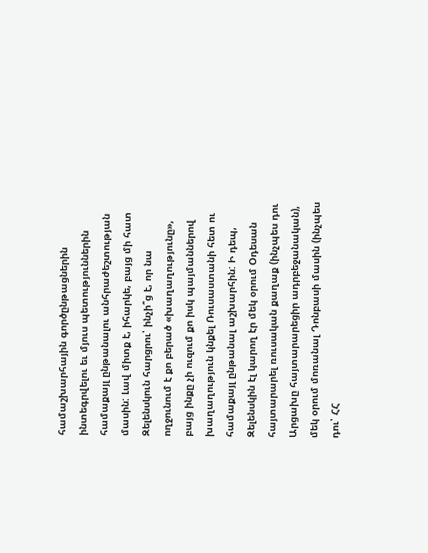համաշխարհային գործընթացներին ինտեգրվելու եւ մյուս պետություններին համաքայլ ընթանալու անհրաժեշտության մասին: Լավ միտք է, իհարկե, բայց մի հատ Զելենսկուն հարցրու՝ ինչի՞ց է, որ նա ողջունում է քո բերած «խաղաղությունը», բայց ինքը չի ուզում քո իսկ պայմաններով խաղաղություն կնքել Ռուսաստանի հետ ու համաքայլ ընթանալ աշխարհին: Ի դեպ, Զելենսկին էլ կարող էր մեկ օրում Օդեսան հայտարարել ռուսական քաղաք (ինչպես դու Արցախը հայտարարեցիր ադրբեջանական), մեկ օրում մոռանալ Դոնբասի մասին (ինչպես դու՝ ՀՀ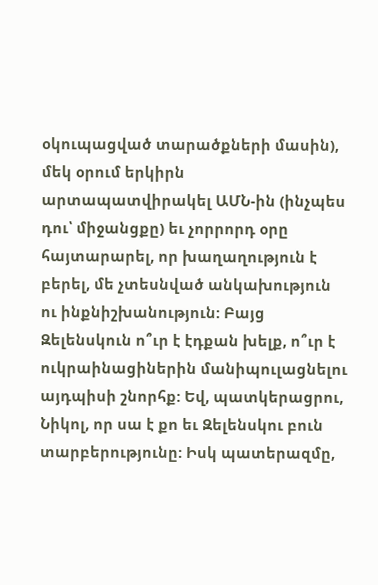օկուպացված տարածքների մասին), մեկ օրում երկիրն արտապատվիրակել ԱՄՆ-ին (ինչպես դու՝ միջանցքը) եւ չորրորդ օրը հայտարարել, որ խաղաղություն է բերել, մե չտեսնված անկախություն ու ինքնիշխանություն: Բայց Զելենսկուն ո՞ւր է էդքան խելք, ո՞ւր է ուկրաինացիներին մանիպուլացնելու այդպիսի շնորհք: Եվ, պատկերացրու, Նիկոլ, որ սա է քո եւ Զելենսկու բուն տարբերությունը: Իսկ պատերազմը,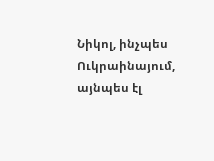Նիկոլ, ինչպես Ուկրաինայում, այնպես էլ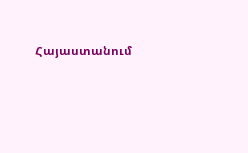Հայաստանում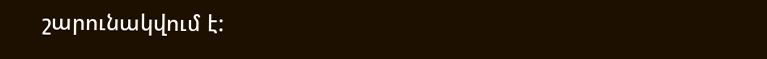շարունակվում է: